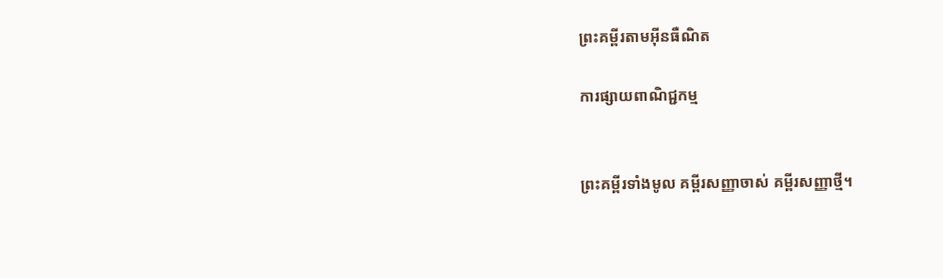ព្រះគម្ពីរតាមអ៊ីនធឺណិត

ការផ្សាយពាណិជ្ជកម្ម


ព្រះគម្ពីរទាំងមូល គម្ពីរសញ្ញាចាស់ គម្ពីរសញ្ញាថ្មី។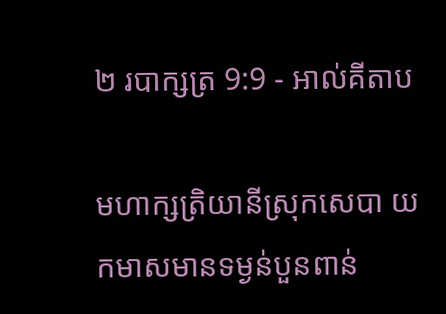២ របា‌ក្សត្រ 9:9 - អាល់គីតាប

មហា‌ក្សត្រិ‌យានីស្រុកសេបា យកមាសមានទម្ងន់បួនពាន់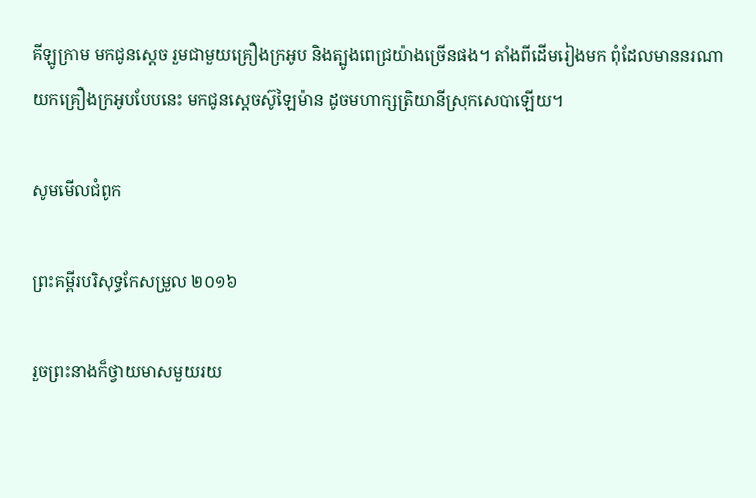គីឡូក្រាម មកជូនស្តេច រួមជាមួយគ្រឿងក្រអូប និងត្បូងពេជ្រយ៉ាងច្រើនផង។ តាំងពីដើមរៀងមក ពុំដែលមាននរណាយកគ្រឿងក្រអូបបែបនេះ មកជូនស្តេចស៊ូឡៃ‌ម៉ាន ដូចមហា‌ក្សត្រិ‌យានីស្រុកសេបាឡើយ។

សូមមើលជំពូក

ព្រះគម្ពីរបរិសុទ្ធកែសម្រួល ២០១៦

រួចព្រះ‌នាងក៏ថ្វាយមាសមួយរយ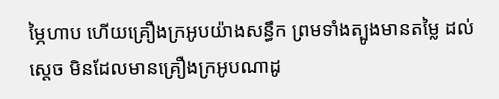ម្ភៃហាប ហើយគ្រឿងក្រអូបយ៉ាងសន្ធឹក ព្រមទាំងត្បូងមានតម្លៃ ដល់ស្តេច មិនដែលមានគ្រឿងក្រអូបណាដូ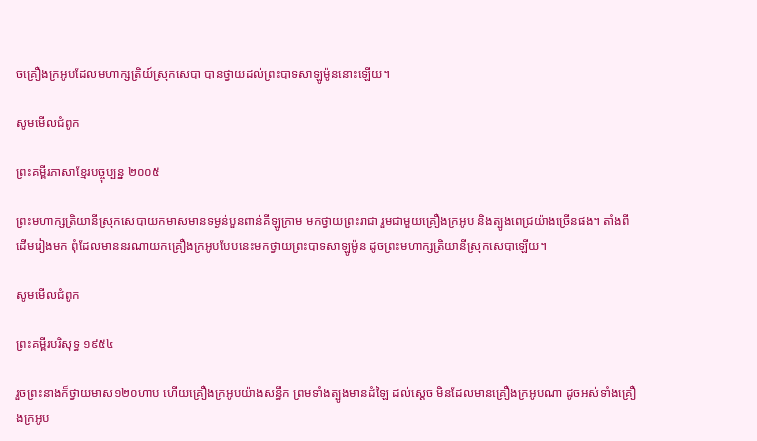ចគ្រឿងក្រអូបដែលមហា‌ក្សត្រិយ៍ស្រុកសេបា បានថ្វាយដល់ព្រះបាទសាឡូម៉ូននោះឡើយ។

សូមមើលជំពូក

ព្រះគម្ពីរភាសាខ្មែរបច្ចុប្បន្ន ២០០៥

ព្រះ‌មហា‌ក្សត្រិ‌យានីស្រុកសេបាយកមាសមានទម្ងន់បួនពាន់គីឡូក្រាម មកថ្វាយព្រះ‌រាជា រួមជាមួយគ្រឿងក្រអូប និងត្បូងពេជ្រយ៉ាងច្រើនផង។ តាំងពីដើមរៀងមក ពុំដែលមាននរណាយកគ្រឿងក្រអូបបែបនេះមកថ្វាយព្រះ‌បាទសាឡូម៉ូន ដូចព្រះ‌មហា‌ក្សត្រិ‌យានីស្រុកសេបាឡើយ។

សូមមើលជំពូក

ព្រះគម្ពីរបរិសុទ្ធ ១៩៥៤

រួចព្រះ‌នាងក៏ថ្វាយមាស១២០ហាប ហើយគ្រឿងក្រអូបយ៉ាងសន្ធឹក ព្រមទាំងត្បូងមានដំឡៃ ដល់ស្តេច មិនដែលមានគ្រឿងក្រអូបណា ដូចអស់ទាំងគ្រឿងក្រអូប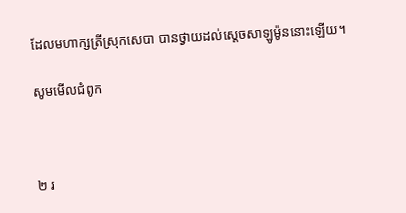ដែលមហា‌ក្សត្រីស្រុកសេបា បានថ្វាយដល់ស្តេចសាឡូម៉ូននោះឡើយ។

សូមមើលជំពូក



២ រ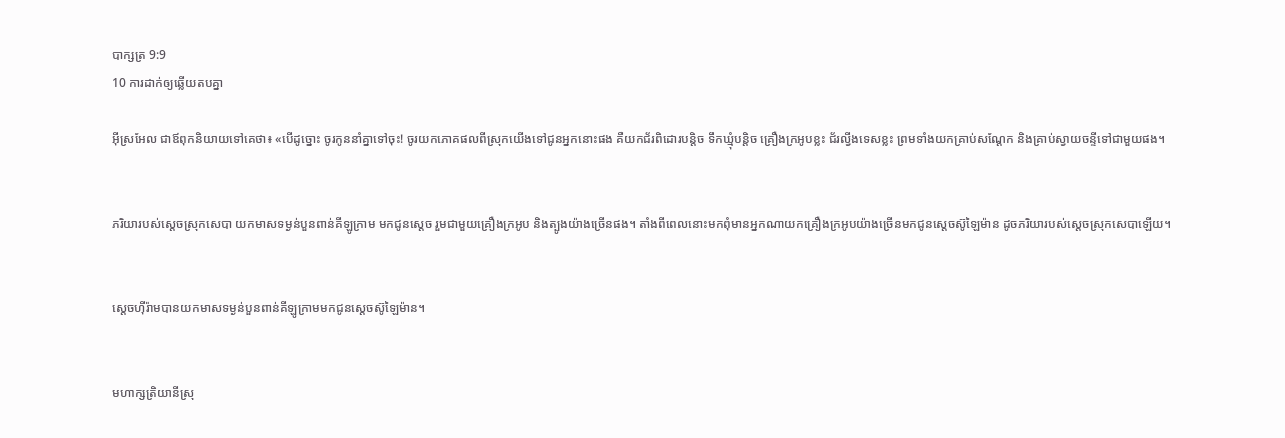បា‌ក្សត្រ 9:9
10 ការដាក់ឲ្យឆ្លើយតបគ្នា

អ៊ីស្រ‌អែល ជាឪពុកនិយាយទៅគេថា៖ «បើដូច្នោះ ចូរកូននាំគ្នាទៅចុះ! ចូរយកភោគផលពីស្រុកយើងទៅជូនអ្នកនោះផង គឺយកជ័រពិដោរបន្តិច ទឹកឃ្មុំបន្តិច គ្រឿងក្រអូបខ្លះ ជ័រល្វីងទេសខ្លះ ព្រមទាំងយកគ្រាប់សណ្តែក និងគ្រាប់ស្វាយចន្ទីទៅជាមួយផង។


ភរិយារបស់ស្តេចស្រុកសេបា យកមាសទម្ងន់បួនពាន់គីឡូ‌ក្រាម មកជូនស្តេច រួមជាមួយគ្រឿងក្រអូប និងត្បូងយ៉ាងច្រើនផង។ តាំងពីពេលនោះមកពុំមានអ្នកណាយកគ្រឿងក្រអូបយ៉ាងច្រើនមកជូនស្តេចស៊ូឡៃ‌ម៉ាន ដូចភរិយារបស់ស្តេចស្រុកសេបាឡើយ។


ស្តេចហ៊ីរ៉ាមបានយកមាសទម្ងន់បួនពាន់គីឡូ‌ក្រាមមកជូនស្តេចស៊ូឡៃ‌ម៉ាន។


មហា‌ក្សត្រិ‌យានីស្រុ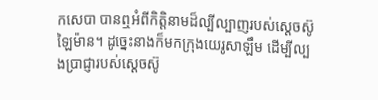កសេបា បានឮអំពីកិត្តិ‌នាមដ៏ល្បីល្បាញរបស់ស្តេចស៊ូឡៃ‌ម៉ាន។ ដូច្នេះនាងក៏មកក្រុងយេរូ‌សាឡឹម ដើម្បីល្បងប្រាជ្ញារបស់ស្តេចស៊ូ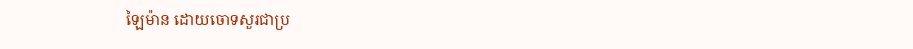ឡៃ‌ម៉ាន ដោយចោទសួរជាប្រ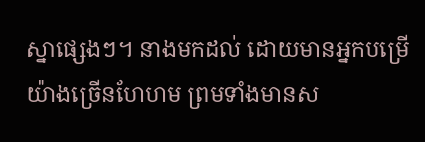ស្នាផ្សេងៗ។ នាងមកដល់ ដោយមានអ្នកបម្រើយ៉ាងច្រើនហែ‌ហម ព្រមទាំងមានស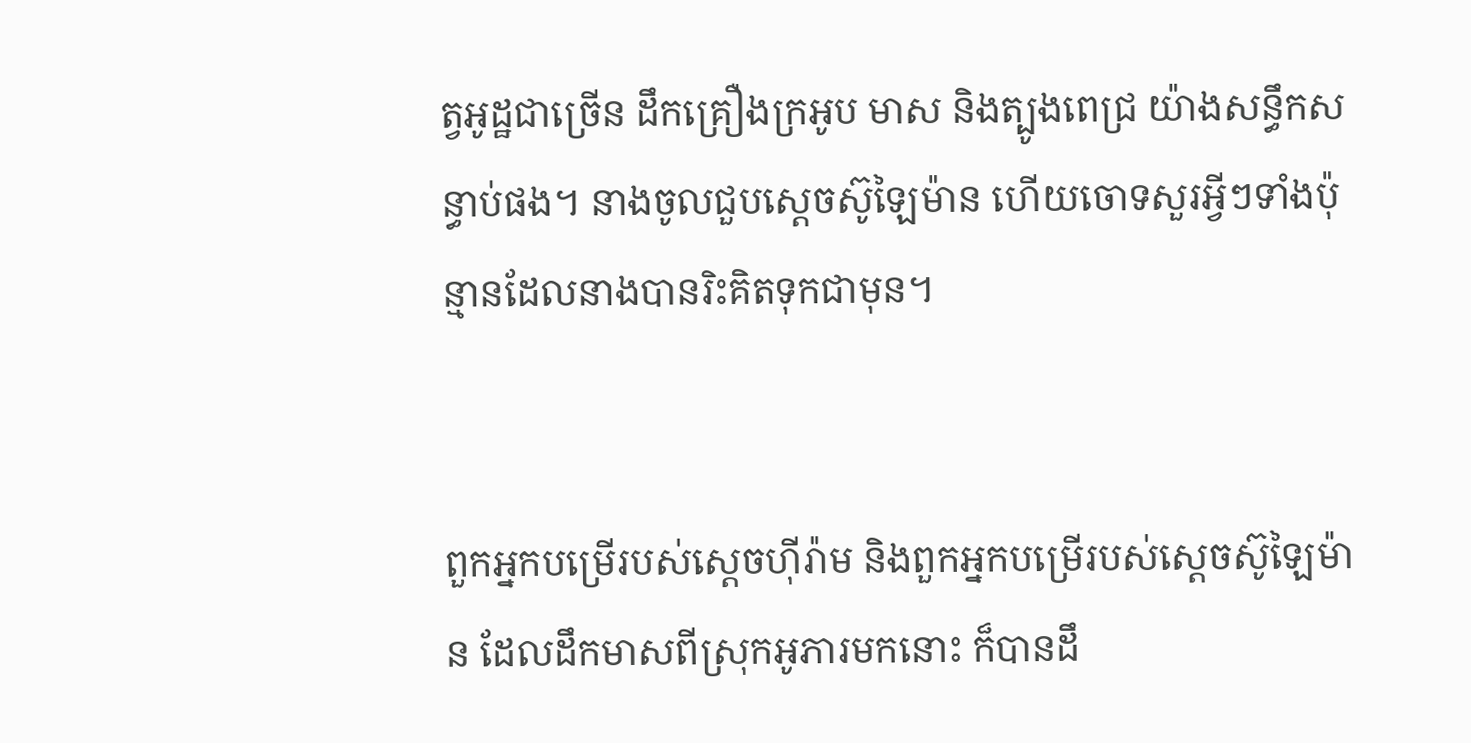ត្វអូដ្ឋជាច្រើន ដឹកគ្រឿងក្រអូប មាស និងត្បូងពេជ្រ យ៉ាងសន្ធឹកសន្ធាប់ផង។ នាងចូលជួបស្តេចស៊ូឡៃ‌ម៉ាន ហើយចោទសួរអ្វីៗទាំងប៉ុន្មានដែលនាងបានរិះ‌គិតទុកជាមុន។


ពួកអ្នកបម្រើរបស់ស្តេចហ៊ីរ៉ាម និងពួកអ្នកបម្រើរបស់ស្តេចស៊ូឡៃ‌ម៉ាន ដែលដឹកមាសពីស្រុកអូភារមកនោះ ក៏បានដឹ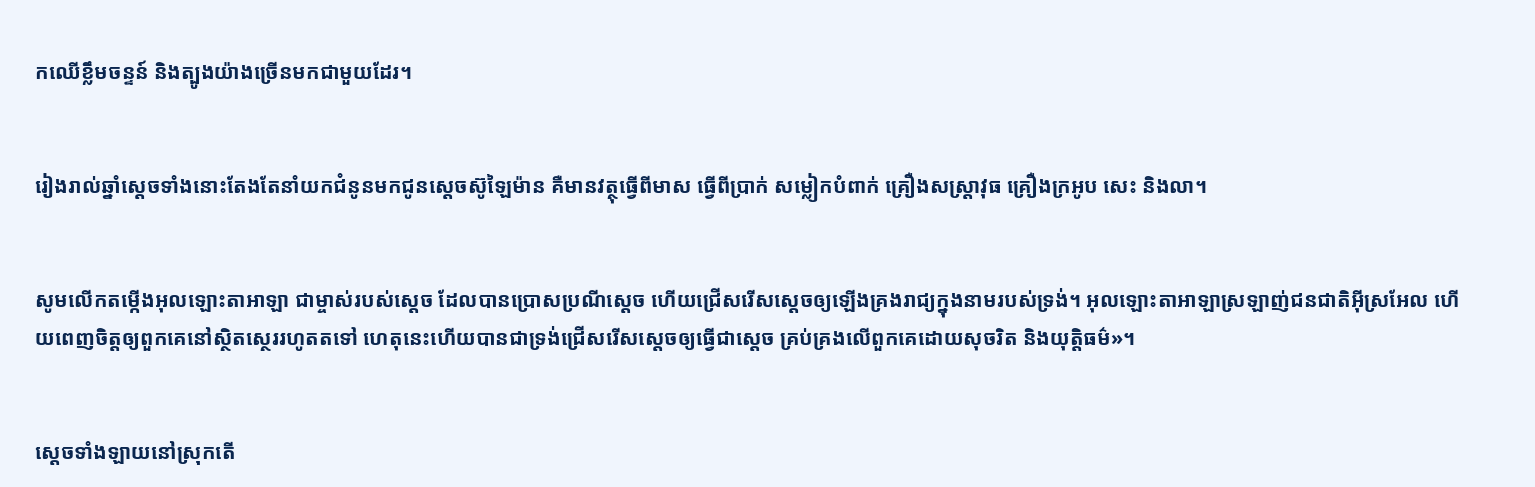កឈើខ្លឹមចន្ទន៍ និងត្បូងយ៉ាងច្រើនមកជាមួយដែរ។


រៀងរាល់ឆ្នាំស្តេចទាំងនោះតែងតែនាំយកជំនូនមកជូនស្តេចស៊ូឡៃ‌ម៉ាន គឺមានវត្ថុធ្វើពីមាស ធ្វើពីប្រាក់ សម្លៀក‌បំពាក់ គ្រឿងសស្ត្រា‌វុធ គ្រឿងក្រអូប សេះ និងលា។


សូមលើកតម្កើងអុលឡោះ‌តាអាឡា ជាម្ចាស់របស់ស្តេច ដែលបានប្រោស‌ប្រណីស្តេច ហើយជ្រើសរើសស្តេចឲ្យឡើងគ្រងរាជ្យក្នុងនាមរបស់ទ្រង់។ អុលឡោះ‌តាអាឡាស្រឡាញ់ជន‌ជាតិអ៊ីស្រ‌អែល ហើយពេញចិត្តឲ្យពួកគេនៅស្ថិត‌ស្ថេររហូតតទៅ ហេតុនេះហើយបានជាទ្រង់ជ្រើសរើសស្តេចឲ្យធ្វើជាស្តេច គ្រប់‌គ្រងលើពួកគេដោយសុចរិត និងយុត្តិធម៌»។


ស្ដេចទាំង‌ឡាយនៅស្រុកតើ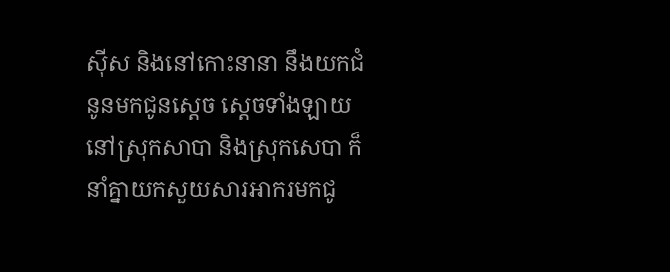ស៊ីស និងនៅកោះនានា នឹងយកជំនូនមកជូនស្តេច ស្ដេចទាំង‌ឡាយនៅស្រុកសាបា និងស្រុកសេបា ក៏នាំគ្នាយកសួយសារ‌អាករមកជូ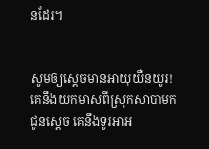នដែរ។


សូមឲ្យស្តេចមានអាយុយឺន‌យូរ! គេនឹងយកមាសពីស្រុកសាបាមកជូនស្តេច គេនឹងទូរអា‌អ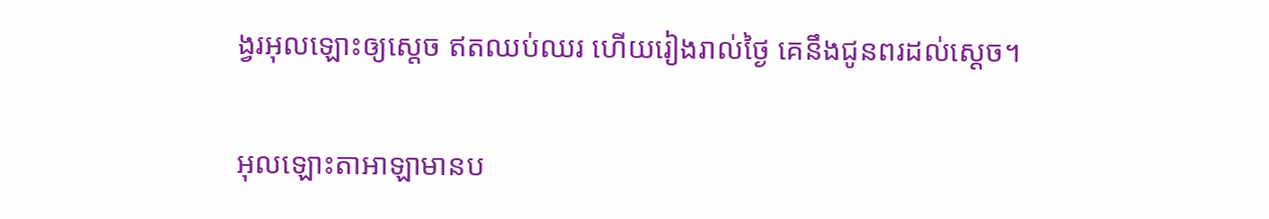ង្វរអុលឡោះឲ្យស្តេច ឥតឈប់ឈរ ហើយរៀងរាល់ថ្ងៃ គេនឹងជូនពរដល់ស្តេច។


អុលឡោះ‌តាអាឡាមានប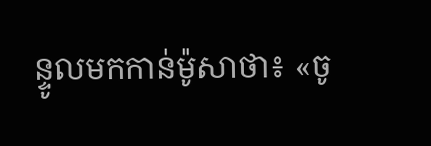ន្ទូលមកកាន់ម៉ូសាថា៖ «ចូ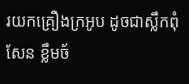រយកគ្រឿងក្រអូប ដូចជាស្លឹកពុំសែន ខ្លឹមច័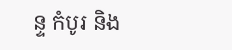ន្ទ កំបូរ និង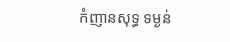កំញានសុទ្ធ ទម្ងន់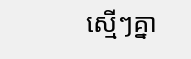ស្មើៗគ្នា